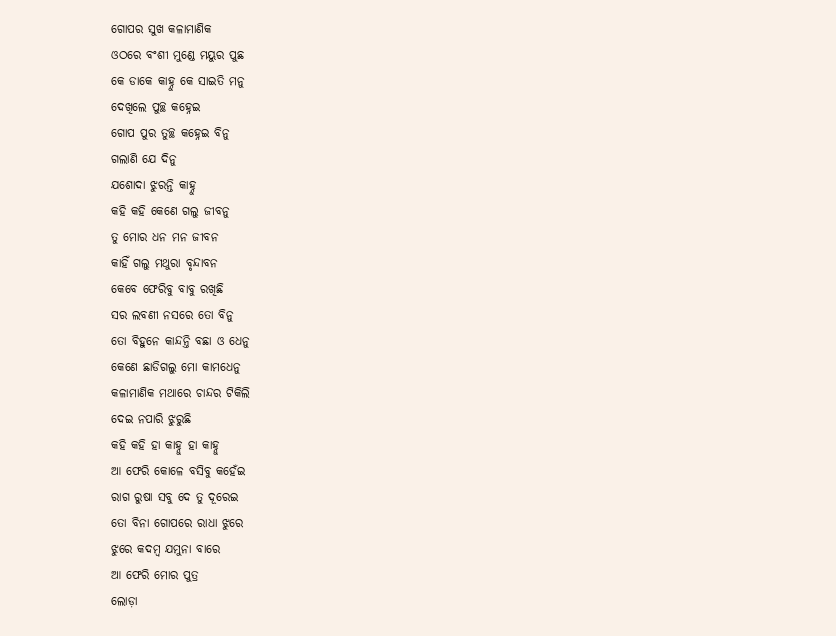ଗୋପର ସୁଖ କଳାମାଣିକ
ଓଠରେ ବଂଶୀ ମୁଣ୍ଡେ ମୟୁର ପୁଛ
କେ ଡାକେ କାହ୍ନୁ କେ ସାଇତି ମନୁ
ଦେଖିଲେ ପୁଚ୍ଛ କହ୍ନେଇ
ଗୋପ ପୁର ତୁଚ୍ଛ କହ୍ନେଇ ବିନୁ
ଗଲାଣି ଯେ ଦିନୁ
ଯଶୋଦା ଝୁରନ୍ତି କାହ୍ନୁ
କହି କହି କେଣେ ଗଲୁ ଜୀବନୁ
ତୁ ମୋର ଧନ ମନ ଜୀବନ
କାହିଁ ଗଲୁ ମଥୁରା ବୃନ୍ଦାବନ
କେବେ ଫେରିବୁ ବାବୁ ରଖିଛି
ସର ଲବଣୀ ନସରେ ତୋ ବିନୁ
ତୋ ବିହୁନେ କାନ୍ଦନ୍ତି ବଛା ଓ ଧେନୁ
କେଣେ ଛାଡିଗଲୁ ମୋ କାମଧେନୁ
କଳାମାଣିକ ମଥାରେ ଚାନ୍ଦର ଟିକିଲି
ଦେଇ ନପାରି ଝୁରୁଛି
କହି କହି ହା କାହ୍ନୁ ହା କାହ୍ନୁ
ଆ ଫେରି କୋଳେ ବସିବୁ କହେଁଇ
ରାଗ ରୁଷା ସବୁ ଦେ ତୁ ଦୂରେଇ
ତୋ ବିନା ଗୋପରେ ରାଧା ଝୁରେ
ଝୁରେ କଦମ୍ବ ଯମୁନା ବାରେ
ଆ ଫେରି ମୋର ପୁତ୍ର
ଲୋଡ଼ା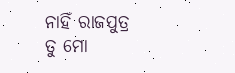ନାହିଁ ରାଜପୁତ୍ର
ତୁ ମୋ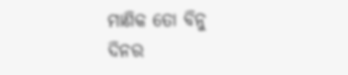ମାଣିକ ତୋ ବିନୁ
ଦିନର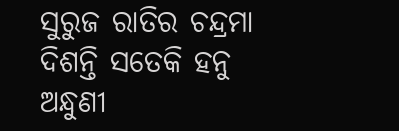ସୁରୁଜ ରାତିର ଚନ୍ଦ୍ରମା
ଦିଶନ୍ତି ସତେକି ହନୁ
ଅନ୍ଧୁଣୀ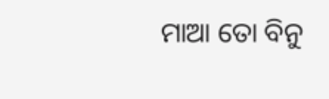ମାଆ ତୋ ବିନୁ